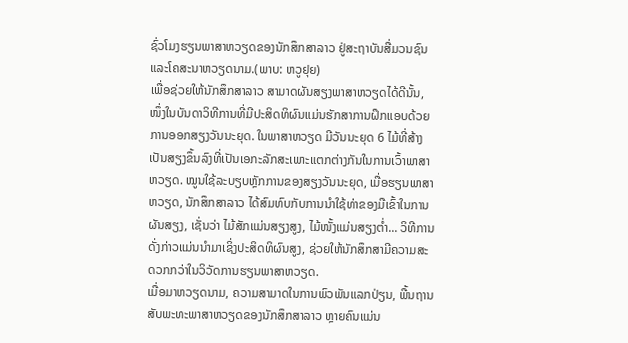ຊົ່ວໂມງຮຽນພາສາຫວຽດຂອງນັກສຶກສາລາວ ຢູ່ສະຖາບັນສື່ມວນຊົນ ແລະໂຄສະນາຫວຽດນາມ.(ພາບ: ຫວູຢຸຍ)
ເພື່ອຊ່ວຍໃຫ້ນັກສຶກສາລາວ ສາມາດຜັນສຽງພາສາຫວຽດໄດ້ດີນັ້ນ, ໜຶ່ງໃນບັນດາວິທີການທີ່ມີປະສິດທິຜົນແມ່ນຮັກສາການຝຶກແອບດ້ວຍການອອກສຽງວັນນະຍຸດ. ໃນພາສາຫວຽດ ມີວັນນະຍຸດ 6 ໄມ້ທີ່ສ້າງເປັນສຽງຂຶ້ນລົງທີ່ເປັນເອກະລັກສະເພາະແຕກຕ່າງກັນໃນການເວົ້າພາສາຫວຽດ. ໝູນໃຊ້ລະບຽບຫຼັກການຂອງສຽງວັນນະຍຸດ, ເມື່ອຮຽນພາສາຫວຽດ, ນັກສຶກສາລາວ ໄດ້ສົມທົບກັບການນໍາໃຊ້ທ່າຂອງມືເຂົ້າໃນການຜັນສຽງ, ເຊັ່ນວ່າ ໄມ້ສັກແມ່ນສຽງສູງ, ໄມ້ໜັ້ງແມ່ນສຽງຕໍ່າ... ວິທີການດັ່ງກ່າວແມ່ນນໍາມາເຊິ່ງປະສິດທິຜົນສູງ, ຊ່ວຍໃຫ້ນັກສຶກສາມີຄວາມສະດວກກວ່າໃນວິວັດການຮຽນພາສາຫວຽດ.
ເມື່ອມາຫວຽດນາມ, ຄວາມສາມາດໃນການພົວພັນແລກປ່ຽນ, ພື້ນຖານສັບພະທະພາສາຫວຽດຂອງນັກສຶກສາລາວ ຫຼາຍຄົນແມ່ນ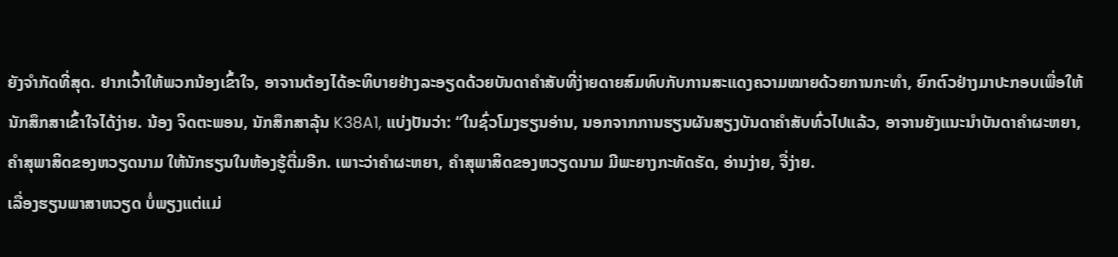ຍັງຈໍາກັດທີ່ສຸດ. ຢາກເວົ້າໃຫ້ພວກນ້ອງເຂົ້າໃຈ, ອາຈານຕ້ອງໄດ້ອະທິບາຍຢ່າງລະອຽດດ້ວຍບັນດາຄໍາສັບທີ່ງ່າຍດາຍສົມທົບກັບການສະແດງຄວາມໝາຍດ້ວຍການກະທຳ, ຍົກຕົວຢ່າງມາປະກອບເພື່ອໃຫ້ນັກສຶກສາເຂົ້າໃຈໄດ້ງ່າຍ. ນ້ອງ ຈິດຕະພອນ, ນັກສຶກສາລຸ້ນ K38A1, ແບ່ງປັນວ່າ: “ໃນຊົ່ວໂມງຮຽນອ່ານ, ນອກຈາກການຮຽນຜັນສຽງບັນດາຄໍາສັບທົ່ວໄປແລ້ວ, ອາຈານຍັງແນະນໍາບັນດາຄໍາຜະຫຍາ, ຄຳສຸພາສິດຂອງຫວຽດນາມ ໃຫ້ນັກຮຽນໃນຫ້ອງຮູ້ຕື່ມອີກ. ເພາະວ່າຄໍາຜະຫຍາ, ຄຳສຸພາສິດຂອງຫວຽດນາມ ມີພະຍາງກະທັດຮັດ, ອ່ານງ່າຍ, ຈື່ງ່າຍ.
ເລື່ອງຮຽນພາສາຫວຽດ ບໍ່ພຽງແຕ່ແມ່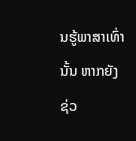ນຮູ້ພາສາເທົ່ານັ້ນ ຫາກຍັງຊ່ວ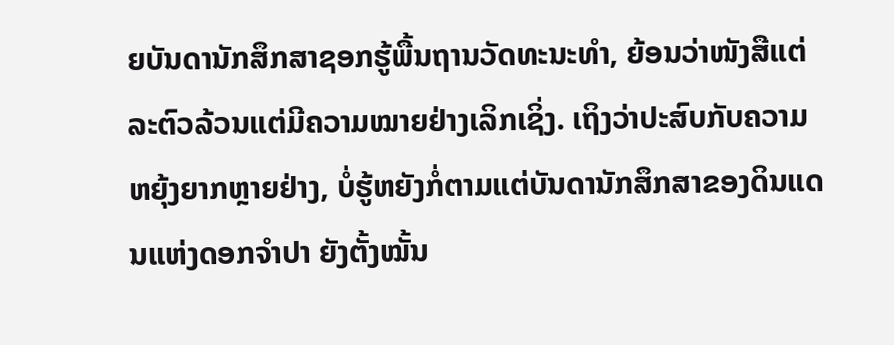ຍບັນດານັກສຶກສາຊອກຮູ້ພື້ນຖານວັດທະນະທໍາ, ຍ້ອນວ່າໜັງສືແຕ່ລະຕົວລ້ວນແຕ່ມີຄວາມໝາຍຢ່າງເລິກເຊິ່ງ. ເຖິງວ່າປະສົບກັບຄວາມຫຍຸ້ງຍາກຫຼາຍຢ່າງ, ບໍ່ຮູ້ຫຍັງກໍ່ຕາມແຕ່ບັນດານັກສຶກສາຂອງດິນແດນແຫ່ງດອກຈໍາປາ ຍັງຕັ້ງໝັ້ນ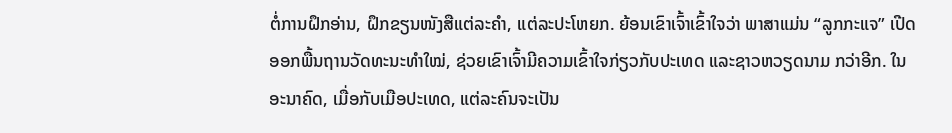ຕໍ່ການຝຶກອ່ານ, ຝຶກຂຽນໜັງສືແຕ່ລະຄໍາ, ແຕ່ລະປະໂຫຍກ. ຍ້ອນເຂົາເຈົ້າເຂົ້າໃຈວ່າ ພາສາແມ່ນ “ລູກກະແຈ” ເປີດອອກພື້ນຖານວັດທະນະທໍາໃໝ່, ຊ່ວຍເຂົາເຈົ້າມີຄວາມເຂົ້າໃຈກ່ຽວກັບປະເທດ ແລະຊາວຫວຽດນາມ ກວ່າອີກ. ໃນອະນາຄົດ, ເມື່ອກັບເມືອປະເທດ, ແຕ່ລະຄົນຈະເປັນ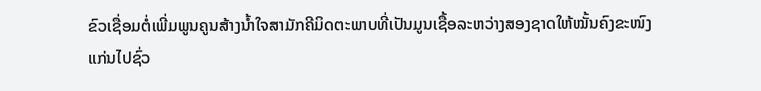ຂົວເຊື່ອມຕໍ່ເພີ່ມພູນຄູນສ້າງນໍ້າໃຈສາມັກຄີມິດຕະພາບທີ່ເປັນມູນເຊື້ອລະຫວ່າງສອງຊາດໃຫ້ໝັ້ນຄົງຂະໜົງແກ່ນໄປຊົ່ວ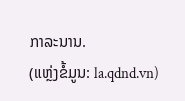ກາລະນານ.
(ແຫຼ່ງຂໍ້ມູນ: la.qdnd.vn)